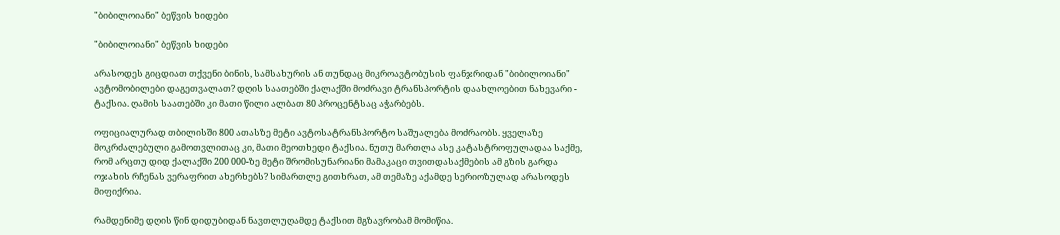"ბიბილოიანი" ბეწვის ხიდები

"ბიბილოიანი" ბეწვის ხიდები

არასოდეს გიცდიათ თქვენი ბინის, სამსახურის ან თუნდაც მიკროავტობუსის ფანჯრიდან "ბიბილოიანი" ავტომობილები დაგეთვალათ? დღის საათებში ქალაქში მოძრავი ტრანსპორტის დაახლოებით ნახევარი - ტაქსია. ღამის საათებში კი მათი წილი ალბათ 80 პროცენტსაც აჭარბებს.

ოფიციალურად თბილისში 800 ათასზე მეტი ავტოსატრანსპორტო საშუალება მოძრაობს. ყველაზე მოკრძალებული გამოთვლითაც კი, მათი მეოთხედი ტაქსია. ნუთუ მართლა ასე კატასტროფულადაა საქმე, რომ არცთუ დიდ ქალაქში 200 000-ზე მეტი შრომისუნარიანი მამაკაცი თვითდასაქმების ამ გზის გარდა ოჯახის რჩენას ვერაფრით ახერხებს? სიმართლე გითხრათ, ამ თემაზე აქამდე სერიოზულად არასოდეს მიფიქრია.

რამდენიმე დღის წინ დიდუბიდან ნავთლუღამდე ტაქსით მგზავრობამ მომიწია.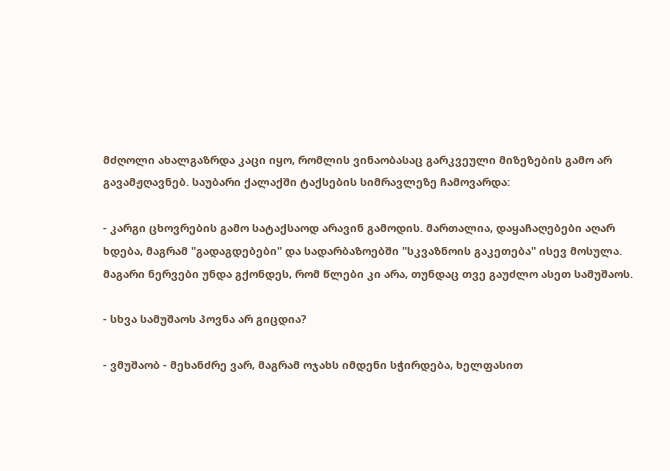მძღოლი ახალგაზრდა კაცი იყო, რომლის ვინაობასაც გარკვეული მიზეზების გამო არ გავამჟღავნებ. საუბარი ქალაქში ტაქსების სიმრავლეზე ჩამოვარდა:

- კარგი ცხოვრების გამო სატაქსაოდ არავინ გამოდის. მართალია, დაყაჩაღებები აღარ ხდება, მაგრამ "გადაგდებები" და სადარბაზოებში "სკვაზნოის გაკეთება" ისევ მოსულა. მაგარი ნერვები უნდა გქონდეს, რომ წლები კი არა, თუნდაც თვე გაუძლო ასეთ სამუშაოს.

- სხვა სამუშაოს პოვნა არ გიცდია?

- ვმუშაობ - მეხანძრე ვარ, მაგრამ ოჯახს იმდენი სჭირდება, ხელფასით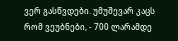ვერ გასწვდები. უმუშევარ კაცს რომ ვეუბნები, - 700 ლარამდე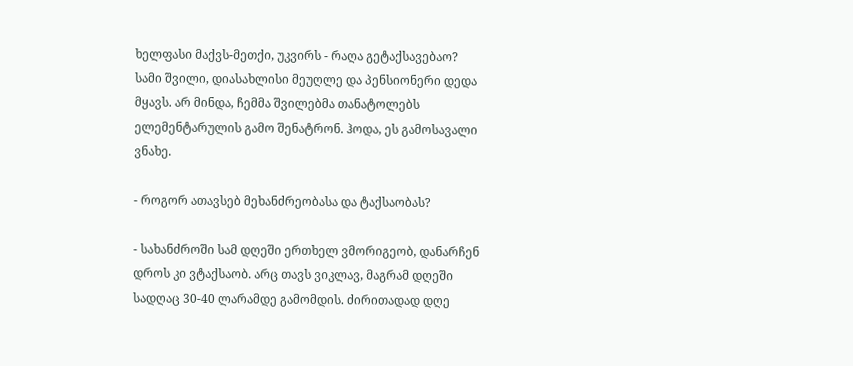ხელფასი მაქვს-მეთქი, უკვირს - რაღა გეტაქსავებაო? სამი შვილი, დიასახლისი მეუღლე და პენსიონერი დედა მყავს. არ მინდა, ჩემმა შვილებმა თანატოლებს ელემენტარულის გამო შენატრონ. ჰოდა, ეს გამოსავალი ვნახე.

- როგორ ათავსებ მეხანძრეობასა და ტაქსაობას?

- სახანძროში სამ დღეში ერთხელ ვმორიგეობ, დანარჩენ დროს კი ვტაქსაობ. არც თავს ვიკლავ, მაგრამ დღეში სადღაც 30-40 ლარამდე გამომდის. ძირითადად დღე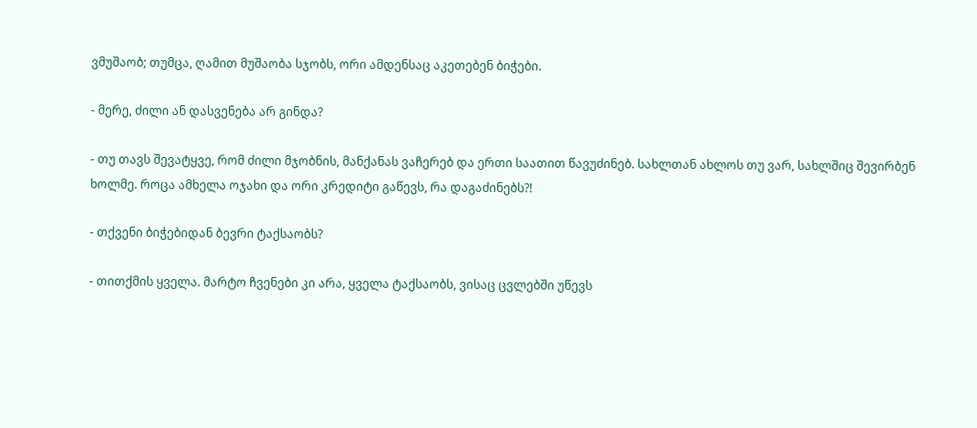ვმუშაობ; თუმცა, ღამით მუშაობა სჯობს, ორი ამდენსაც აკეთებენ ბიჭები.

- მერე, ძილი ან დასვენება არ გინდა?

- თუ თავს შევატყვე, რომ ძილი მჯობნის, მანქანას ვაჩერებ და ერთი საათით წავუძინებ. სახლთან ახლოს თუ ვარ, სახლშიც შევირბენ ხოლმე. როცა ამხელა ოჯახი და ორი კრედიტი გაწევს, რა დაგაძინებს?!

- თქვენი ბიჭებიდან ბევრი ტაქსაობს?

- თითქმის ყველა. მარტო ჩვენები კი არა, ყველა ტაქსაობს, ვისაც ცვლებში უწევს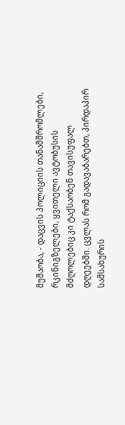მუშაობა, - დაცვის პოლიციის თანამშრომლები, რკინიგზელები, ყვითელი ავტობუსის მძღოლებიც კი ტაქსაობენ თავისუფალ დღეებში. ცვლას რომ გადავაბარებთ, პირდაპირ სამსახურის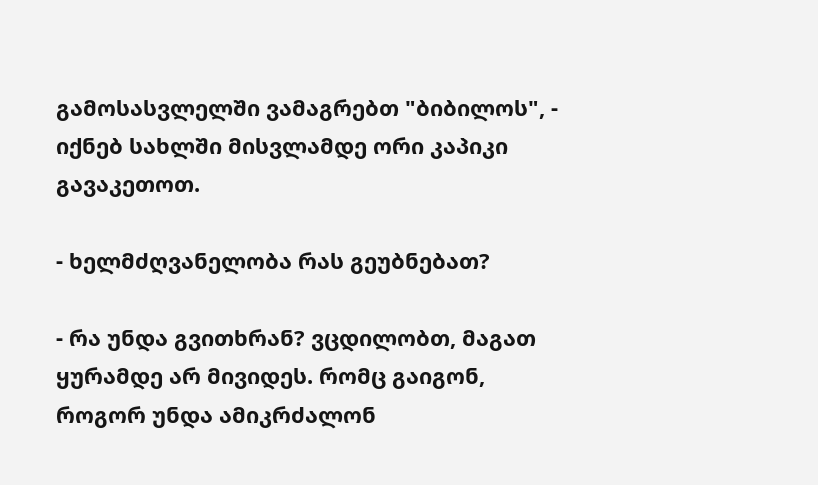გამოსასვლელში ვამაგრებთ "ბიბილოს", - იქნებ სახლში მისვლამდე ორი კაპიკი გავაკეთოთ.

- ხელმძღვანელობა რას გეუბნებათ?

- რა უნდა გვითხრან? ვცდილობთ, მაგათ ყურამდე არ მივიდეს. რომც გაიგონ, როგორ უნდა ამიკრძალონ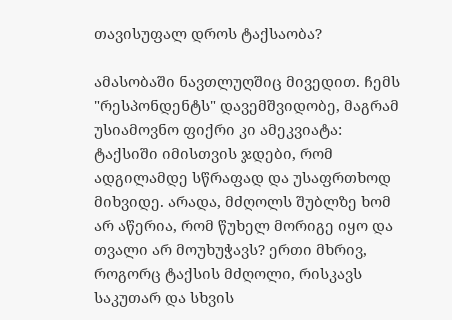თავისუფალ დროს ტაქსაობა?

ამასობაში ნავთლუღშიც მივედით. ჩემს "რესპონდენტს" დავემშვიდობე, მაგრამ უსიამოვნო ფიქრი კი ამეკვიატა: ტაქსიში იმისთვის ჯდები, რომ ადგილამდე სწრაფად და უსაფრთხოდ მიხვიდე. არადა, მძღოლს შუბლზე ხომ არ აწერია, რომ წუხელ მორიგე იყო და თვალი არ მოუხუჭავს? ერთი მხრივ, როგორც ტაქსის მძღოლი, რისკავს საკუთარ და სხვის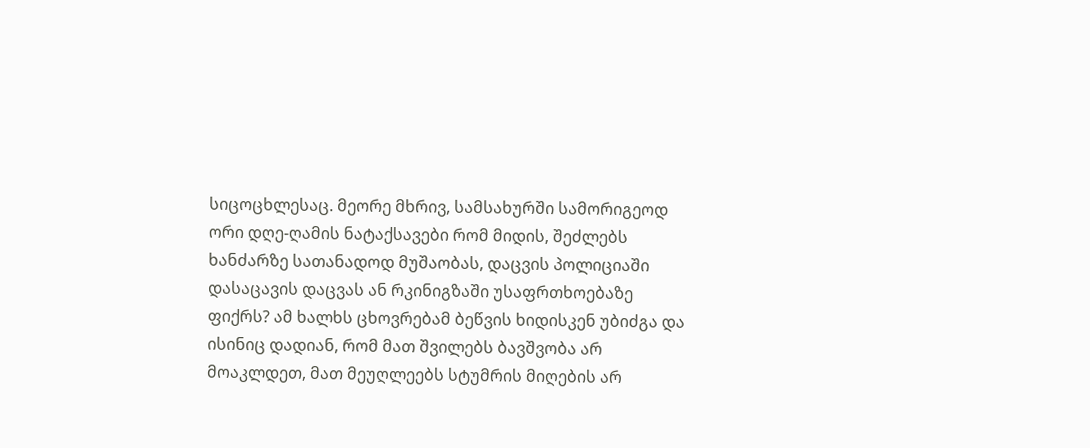სიცოცხლესაც. მეორე მხრივ, სამსახურში სამორიგეოდ ორი დღე-ღამის ნატაქსავები რომ მიდის, შეძლებს ხანძარზე სათანადოდ მუშაობას, დაცვის პოლიციაში დასაცავის დაცვას ან რკინიგზაში უსაფრთხოებაზე ფიქრს? ამ ხალხს ცხოვრებამ ბეწვის ხიდისკენ უბიძგა და ისინიც დადიან, რომ მათ შვილებს ბავშვობა არ მოაკლდეთ, მათ მეუღლეებს სტუმრის მიღების არ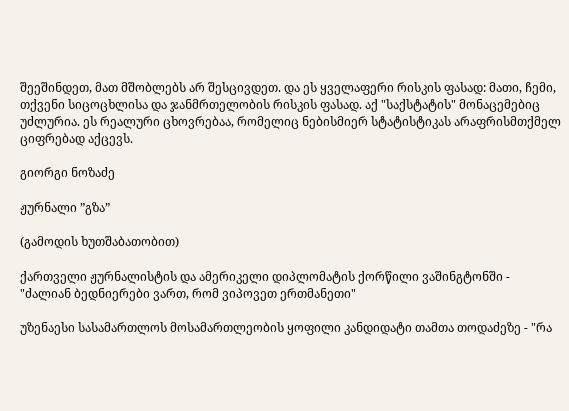შეეშინდეთ, მათ მშობლებს არ შესცივდეთ. და ეს ყველაფერი რისკის ფასად: მათი, ჩემი, თქვენი სიცოცხლისა და ჯანმრთელობის რისკის ფასად. აქ "საქსტატის" მონაცემებიც უძლურია. ეს რეალური ცხოვრებაა, რომელიც ნებისმიერ სტატისტიკას არაფრისმთქმელ ციფრებად აქცევს.

გიორგი ნოზაძე

ჟურნალი ”გზა”

(გამოდის ხუთშაბათობით)

ქართველი ჟურნალისტის და ამერიკელი დიპლომატის ქორწილი ვაშინგტონში - "ძალიან ბედნიერები ვართ, რომ ვიპოვეთ ერთმანეთი"

უზენაესი სასამართლოს მოსამართლეობის ყოფილი კანდიდატი თამთა თოდაძეზე - "რა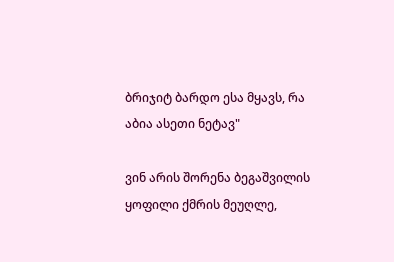ბრიჯიტ ბარდო ესა მყავს, რა აბია ასეთი ნეტავ"

ვინ არის შორენა ბეგაშვილის ყოფილი ქმრის მეუღლე,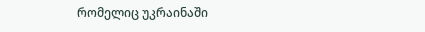რომელიც უკრაინაში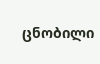ცნობილი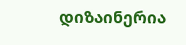დიზაინერია